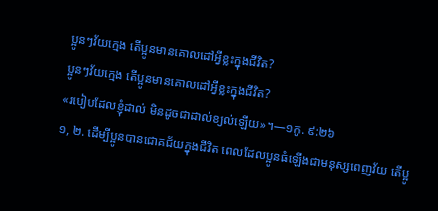ប្អូនៗវ័យក្មេង តើប្អូនមានគោលដៅអ្វីខ្លះក្នុងជីវិត?
ប្អូនៗវ័យក្មេង តើប្អូនមានគោលដៅអ្វីខ្លះក្នុងជីវិត?
«របៀបដែលខ្ញុំដាល់ មិនដូចជាដាល់ខ្យល់ឡើយ»។—១កូ. ៩:២៦
១, ២. ដើម្បីប្អូនបានជោគជ័យក្នុងជីវិត ពេលដែលប្អូនធំឡើងជាមនុស្សពេញវ័យ តើប្អូ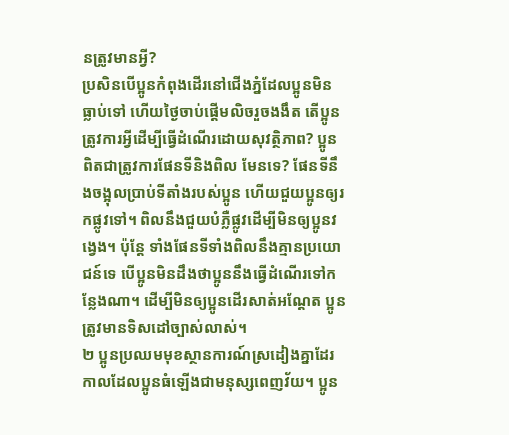នត្រូវមានអ្វី?
ប្រសិនបើប្អូនកំពុងដើរនៅជើងភ្នំដែលប្អូនមិនធ្លាប់ទៅ ហើយថ្ងៃចាប់ផ្ដើមលិចរួចងងឹត តើប្អូនត្រូវការអ្វីដើម្បីធ្វើដំណើរដោយសុវត្ថិភាព? ប្អូនពិតជាត្រូវការផែនទីនិងពិល មែនទេ? ផែនទីនឹងចង្អុលប្រាប់ទីតាំងរបស់ប្អូន ហើយជួយប្អូនឲ្យរកផ្លូវទៅ។ ពិលនឹងជួយបំភ្លឺផ្លូវដើម្បីមិនឲ្យប្អូនវង្វេង។ ប៉ុន្តែ ទាំងផែនទីទាំងពិលនឹងគ្មានប្រយោជន៍ទេ បើប្អូនមិនដឹងថាប្អូននឹងធ្វើដំណើរទៅកន្លែងណា។ ដើម្បីមិនឲ្យប្អូនដើរសាត់អណ្ដែត ប្អូនត្រូវមានទិសដៅច្បាស់លាស់។
២ ប្អូនប្រឈមមុខស្ថានការណ៍ស្រដៀងគ្នាដែរ កាលដែលប្អូនធំឡើងជាមនុស្សពេញវ័យ។ ប្អូន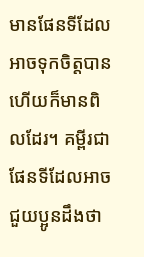មានផែនទីដែលអាចទុកចិត្តបាន ហើយក៏មានពិលដែរ។ គម្ពីរជាផែនទីដែលអាចជួយប្អូនដឹងថា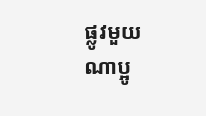ផ្លូវមួយណាប្អូ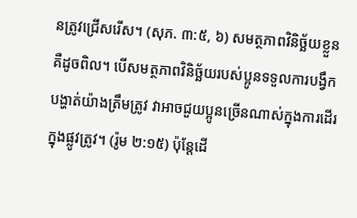នត្រូវជ្រើសរើស។ (សុភ. ៣:៥, ៦) សមត្ថភាពវិនិច្ឆ័យខ្លួនគឺដូចពិល។ បើសមត្ថភាពវិនិច្ឆ័យរបស់ប្អូនទទួលការបង្វឹកបង្ហាត់យ៉ាងត្រឹមត្រូវ វាអាចជួយប្អូនច្រើនណាស់ក្នុងការដើរក្នុងផ្លូវត្រូវ។ (រ៉ូម ២:១៥) ប៉ុន្តែដើ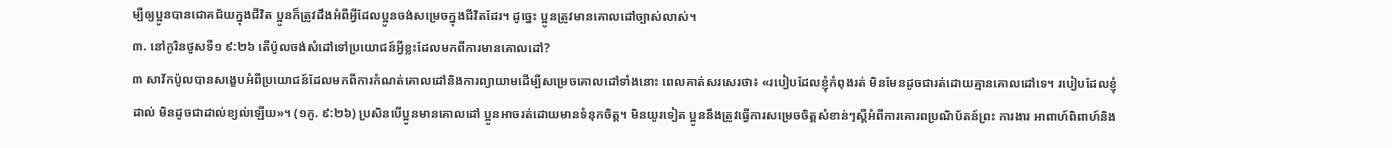ម្បីឲ្យប្អូនបានជោគជ័យក្នុងជីវិត ប្អូនក៏ត្រូវដឹងអំពីអ្វីដែលប្អូនចង់សម្រេចក្នុងជីវិតដែរ។ ដូច្នេះ ប្អូនត្រូវមានគោលដៅច្បាស់លាស់។
៣. នៅកូរិនថូសទី១ ៩:២៦ តើប៉ូលចង់សំដៅទៅប្រយោជន៍អ្វីខ្លះដែលមកពីការមានគោលដៅ?
៣ សាវ័កប៉ូលបានសង្ខេបអំពីប្រយោជន៍ដែលមកពីការកំណត់គោលដៅនិងការព្យាយាមដើម្បីសម្រេចគោលដៅទាំងនោះ ពេលគាត់សរសេរថា៖ «របៀបដែលខ្ញុំកំពុងរត់ មិនមែនដូចជារត់ដោយគ្មានគោលដៅទេ។ របៀបដែលខ្ញុំដាល់ មិនដូចជាដាល់ខ្យល់ឡើយ»។ (១កូ. ៩:២៦) ប្រសិនបើប្អូនមានគោលដៅ ប្អូនអាចរត់ដោយមានទំនុកចិត្ត។ មិនយូរទៀត ប្អូននឹងត្រូវធ្វើការសម្រេចចិត្តសំខាន់ៗស្តីអំពីការគោរពប្រណិប័តន៍ព្រះ ការងារ អាពាហ៍ពិពាហ៍និង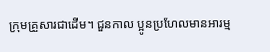ក្រុមគ្រួសារជាដើម។ ជួនកាល ប្អូនប្រហែលមានអារម្ម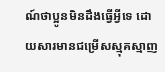ណ៍ថាប្អូនមិនដឹងធ្វើអ្វីទេ ដោយសារមានជម្រើសស្មុគស្មាញ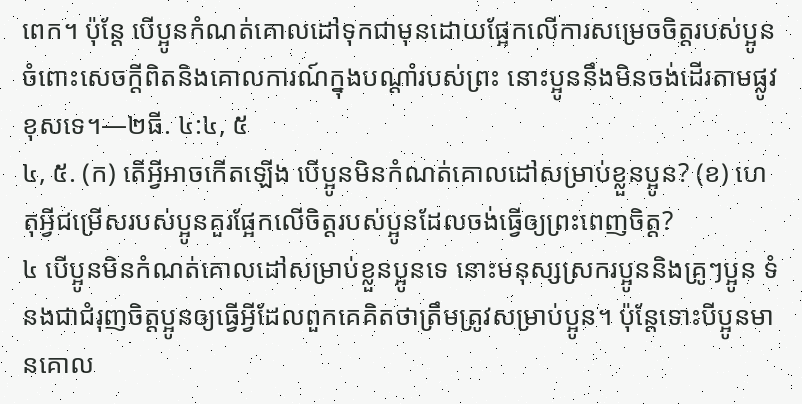ពេក។ ប៉ុន្តែ បើប្អូនកំណត់គោលដៅទុកជាមុនដោយផ្អែកលើការសម្រេចចិត្តរបស់ប្អូនចំពោះសេចក្ដីពិតនិងគោលការណ៍ក្នុងបណ្ដាំរបស់ព្រះ នោះប្អូននឹងមិនចង់ដើរតាមផ្លូវខុសទេ។—២ធី. ៤:៤, ៥
៤, ៥. (ក) តើអ្វីអាចកើតឡើង បើប្អូនមិនកំណត់គោលដៅសម្រាប់ខ្លួនប្អូន? (ខ) ហេតុអ្វីជម្រើសរបស់ប្អូនគួរផ្អែកលើចិត្តរបស់ប្អូនដែលចង់ធ្វើឲ្យព្រះពេញចិត្ត?
៤ បើប្អូនមិនកំណត់គោលដៅសម្រាប់ខ្លួនប្អូនទេ នោះមនុស្សស្រករប្អូននិងគ្រូៗប្អូន ទំនងជាជំរុញចិត្តប្អូនឲ្យធ្វើអ្វីដែលពួកគេគិតថាត្រឹមត្រូវសម្រាប់ប្អូន។ ប៉ុន្តែទោះបីប្អូនមានគោល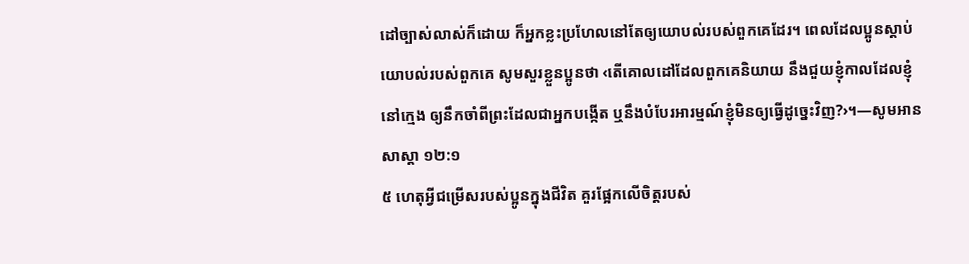ដៅច្បាស់លាស់ក៏ដោយ ក៏អ្នកខ្លះប្រហែលនៅតែឲ្យយោបល់របស់ពួកគេដែរ។ ពេលដែលប្អូនស្ដាប់យោបល់របស់ពួកគេ សូមសួរខ្លួនប្អូនថា ‹តើគោលដៅដែលពួកគេនិយាយ នឹងជួយខ្ញុំកាលដែលខ្ញុំនៅក្មេង ឲ្យនឹកចាំពីព្រះដែលជាអ្នកបង្កើត ឬនឹងបំបែរអារម្មណ៍ខ្ញុំមិនឲ្យធ្វើដូច្នេះវិញ?›។—សូមអាន សាស្ដា ១២:១
៥ ហេតុអ្វីជម្រើសរបស់ប្អូនក្នុងជីវិត គួរផ្អែកលើចិត្តរបស់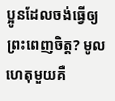ប្អូនដែលចង់ធ្វើឲ្យព្រះពេញចិត្ត? មូលហេតុមួយគឺ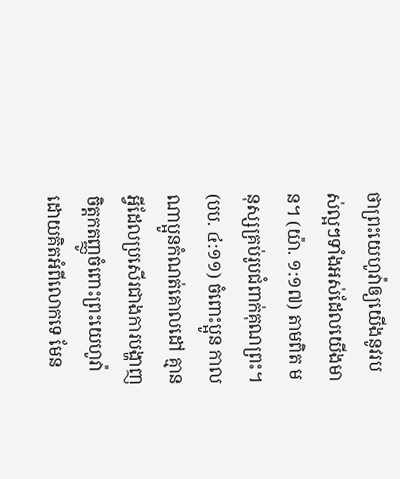ថាព្រះយេហូវ៉ាឲ្យយើងនូវរបស់ល្អៗទាំងអស់ដែលយើងមាន។ (យ៉ា. ១:១៧) តាមពិត មនុស្សគ្រប់រូបជំពាក់គុណព្រះ។ (បប. ៤:១១) ចំពោះប្អូន កាលណាប្អូនកំណត់គោលដៅ គ្មានអ្វីដែលប្រសើរជាងការបង្ហាញចិត្តកតញ្ញូចំពោះព្រះយេហូវ៉ាដោយគិតអំពីលោកទេ មែន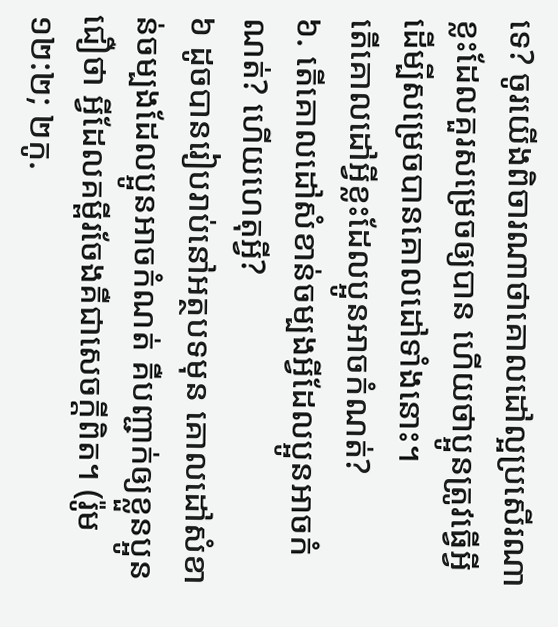ទេ? ចូរយើងពិចារណាថាគោលដៅល្អប្រសើរណាខ្លះដែលគួរសម្រេចឲ្យបាន ហើយថាប្អូនត្រូវធ្វើអ្វីដើម្បីសម្រេចបានគោលដៅទាំងនោះ។
តើគោលដៅអ្វីខ្លះដែលប្អូនអាចកំណត់?
៦. តើគោលដៅសំខាន់ចម្បងអ្វីដែលប្អូនអាចកំណត់? ហើយហេតុអ្វី?
៦ ដូចបានរៀបរាប់នៅអត្ថបទមុន គោលដៅសំខាន់ចម្បងដែលប្អូនអាចកំណត់ គឺបញ្ជាក់ឲ្យខ្លួនប្អូនជឿថា អ្វីដែលគម្ពីរចែងគឺជាសេចក្ដីពិត។ (រ៉ូម ១២:២; ២កូ.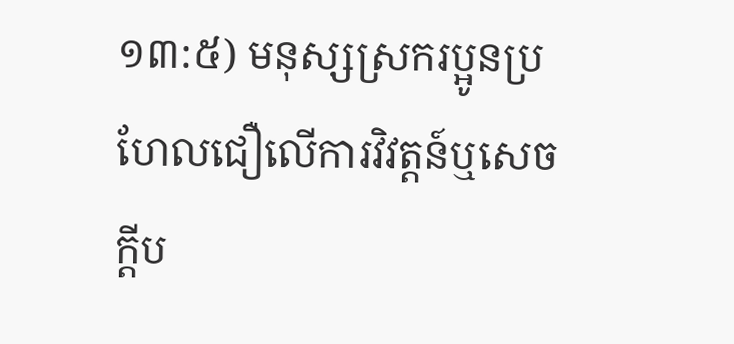១៣:៥) មនុស្សស្រករប្អូនប្រហែលជឿលើការវិវត្តន៍ឬសេចក្ដីប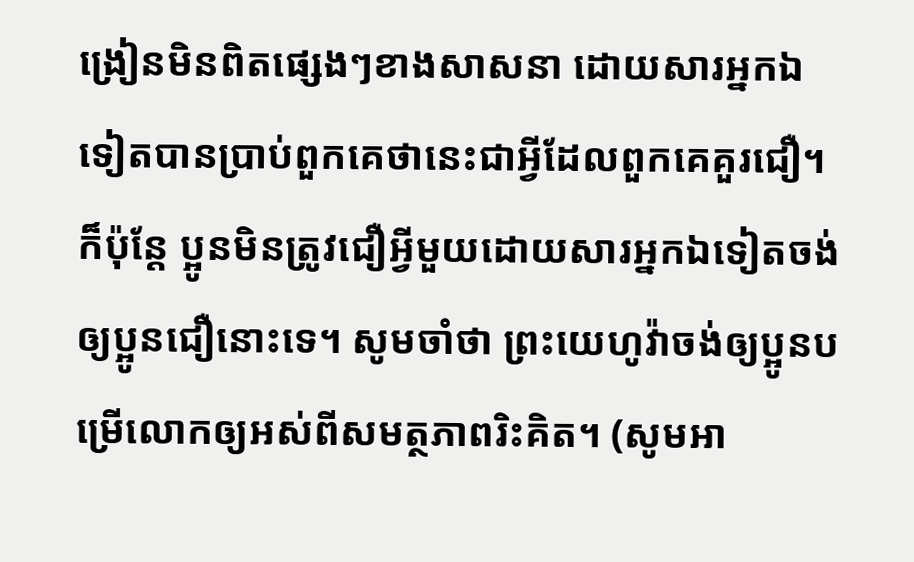ង្រៀនមិនពិតផ្សេងៗខាងសាសនា ដោយសារអ្នកឯទៀតបានប្រាប់ពួកគេថានេះជាអ្វីដែលពួកគេគួរជឿ។ ក៏ប៉ុន្តែ ប្អូនមិនត្រូវជឿអ្វីមួយដោយសារអ្នកឯទៀតចង់ឲ្យប្អូនជឿនោះទេ។ សូមចាំថា ព្រះយេហូវ៉ាចង់ឲ្យប្អូនបម្រើលោកឲ្យអស់ពីសមត្ថភាពរិះគិត។ (សូមអា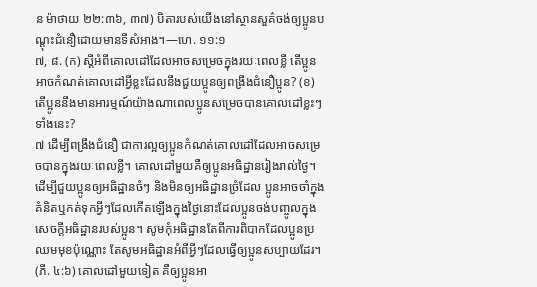ន ម៉ាថាយ ២២:៣៦, ៣៧) បិតារបស់យើងនៅស្ថានសួគ៌ចង់ឲ្យប្អូនបណ្ដុះជំនឿដោយមានទីសំអាង។—ហេ. ១១:១
៧, ៨. (ក) ស្តីអំពីគោលដៅដែលអាចសម្រេចក្នុងរយៈពេលខ្លី តើប្អូនអាចកំណត់គោលដៅអ្វីខ្លះដែលនឹងជួយប្អូនឲ្យពង្រឹងជំនឿប្អូន? (ខ) តើប្អូននឹងមានអារម្មណ៍យ៉ាងណាពេលប្អូនសម្រេចបានគោលដៅខ្លះៗទាំងនេះ?
៧ ដើម្បីពង្រឹងជំនឿ ជាការល្អឲ្យប្អូនកំណត់គោលដៅដែលអាចសម្រេចបានក្នុងរយៈពេលខ្លី។ គោលដៅមួយគឺឲ្យប្អូនអធិដ្ឋានរៀងរាល់ថ្ងៃ។ ដើម្បីជួយប្អូនឲ្យអធិដ្ឋានចំៗ និងមិនឲ្យអធិដ្ឋានច្រំដែល ប្អូនអាចចាំក្នុងគំនិតឬកត់ទុកអ្វីៗដែលកើតឡើងក្នុងថ្ងៃនោះដែលប្អូនចង់បញ្ចូលក្នុងសេចក្ដីអធិដ្ឋានរបស់ប្អូន។ សូមកុំអធិដ្ឋានតែពីការពិបាកដែលប្អូនប្រឈមមុខប៉ុណ្ណោះ តែសូមអធិដ្ឋានអំពីអ្វីៗដែលធ្វើឲ្យប្អូនសប្បាយដែរ។ (ភី. ៤:៦) គោលដៅមួយទៀត គឺឲ្យប្អូនអា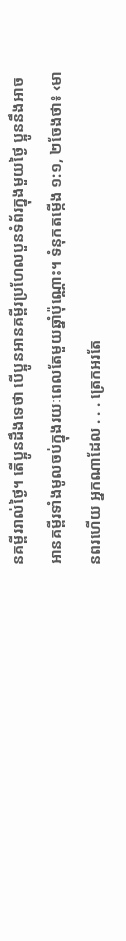នគម្ពីររាល់ថ្ងៃ។ តើប្អូនដឹងទេថា បើប្អូនអានគម្ពីរប្រហែលបួនទំព័រក្នុងមួយថ្ងៃ ប្អូននឹងអាចអានគម្ពីរទាំងមូលចប់ក្នុងរយៈពេលតែមួយឆ្នាំប៉ុណ្ណោះ។ ទំនុកតម្កើង ១:១, ២ចែងថា៖ ‹មានពរហើយ អ្នកណាដែល . . . ត្រេកអរតែ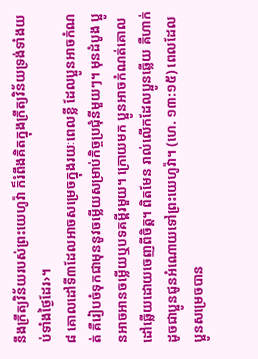នឹងក្រឹត្យវិន័យរបស់ព្រះយេហូវ៉ា ក៏រំពឹងគិតក្នុងក្រឹត្យវិន័យទ្រង់ទាំងយប់ទាំងថ្ងៃដែរ›។
៨ គោលដៅទី៣ដែលអាចសម្រេចក្នុងរយៈពេលខ្លី ដែលប្អូនអាចកំណត់ គឺរៀបចំទុកជាមុននូវចម្លើយសម្រាប់កិច្ចប្រជុំនីមួយៗ។ មុនដំបូង ប្អូនអាចអានចម្លើយឬបទគម្ពីរមួយ។ ក្រោយមក ប្អូនអាចកំណត់គោលដៅឆ្លើយដោយចេញពីចិត្ត។ ពិតមែន រាល់លើកដែលប្អូនឆ្លើយ គឺហាក់ដូចជាប្អូនជូនអំណោយទៅព្រះយេហូវ៉ា។ (ហេ. ១៣:១៥) ពេលដែលប្អូនសម្រេចបាន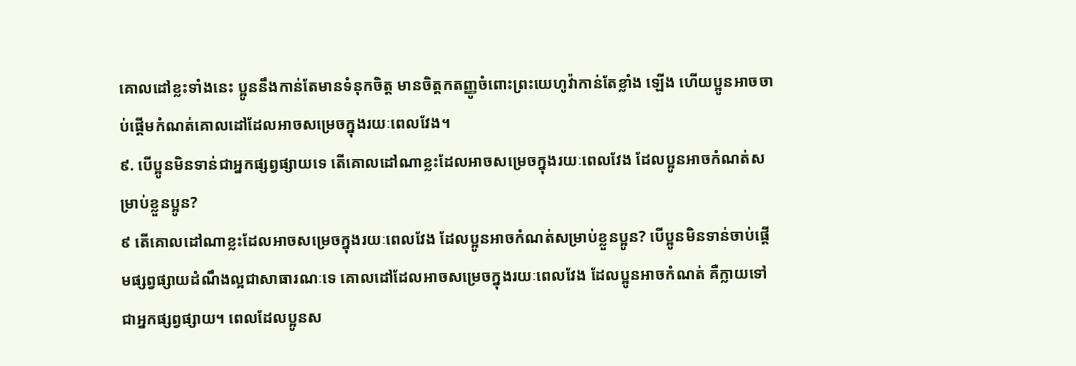គោលដៅខ្លះទាំងនេះ ប្អូននឹងកាន់តែមានទំនុកចិត្ត មានចិត្តកតញ្ញូចំពោះព្រះយេហូវ៉ាកាន់តែខ្លាំង ឡើង ហើយប្អូនអាចចាប់ផ្ដើមកំណត់គោលដៅដែលអាចសម្រេចក្នុងរយៈពេលវែង។
៩. បើប្អូនមិនទាន់ជាអ្នកផ្សព្វផ្សាយទេ តើគោលដៅណាខ្លះដែលអាចសម្រេចក្នុងរយៈពេលវែង ដែលប្អូនអាចកំណត់សម្រាប់ខ្លួនប្អូន?
៩ តើគោលដៅណាខ្លះដែលអាចសម្រេចក្នុងរយៈពេលវែង ដែលប្អូនអាចកំណត់សម្រាប់ខ្លួនប្អូន? បើប្អូនមិនទាន់ចាប់ផ្ដើមផ្សព្វផ្សាយដំណឹងល្អជាសាធារណៈទេ គោលដៅដែលអាចសម្រេចក្នុងរយៈពេលវែង ដែលប្អូនអាចកំណត់ គឺក្លាយទៅជាអ្នកផ្សព្វផ្សាយ។ ពេលដែលប្អូនស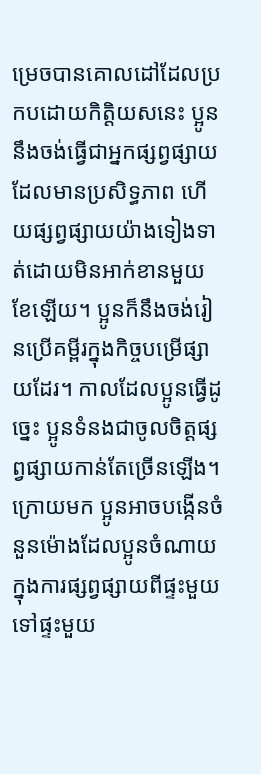ម្រេចបានគោលដៅដែលប្រកបដោយកិត្ដិយសនេះ ប្អូននឹងចង់ធ្វើជាអ្នកផ្សព្វផ្សាយដែលមានប្រសិទ្ធភាព ហើយផ្សព្វផ្សាយយ៉ាងទៀងទាត់ដោយមិនអាក់ខានមួយខែឡើយ។ ប្អូនក៏នឹងចង់រៀនប្រើគម្ពីរក្នុងកិច្ចបម្រើផ្សាយដែរ។ កាលដែលប្អូនធ្វើដូច្នេះ ប្អូនទំនងជាចូលចិត្តផ្សព្វផ្សាយកាន់តែច្រើនឡើង។ ក្រោយមក ប្អូនអាចបង្កើនចំនួនម៉ោងដែលប្អូនចំណាយក្នុងការផ្សព្វផ្សាយពីផ្ទះមួយទៅផ្ទះមួយ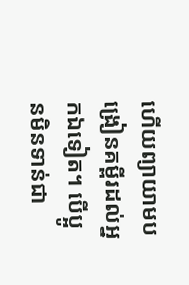ហើយព្យាយាមបង្រៀនគម្ពីរដល់អ្នកឯទៀត។ បើប្អូនមិនទាន់ជា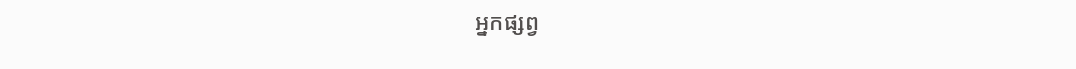អ្នកផ្សព្វ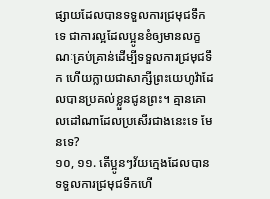ផ្សាយដែលបានទទួលការជ្រមុជទឹកទេ ជាការល្អដែលប្អូនខំឲ្យមានលក្ខណៈគ្រប់គ្រាន់ដើម្បីទទួលការជ្រមុជទឹក ហើយក្លាយជាសាក្សីព្រះយេហូវ៉ាដែលបានប្រគល់ខ្លួនជូនព្រះ។ គ្មានគោលដៅណាដែលប្រសើរជាងនេះទេ មែនទេ?
១០, ១១. តើប្អូនៗវ័យក្មេងដែលបានទទួលការជ្រមុជទឹកហើ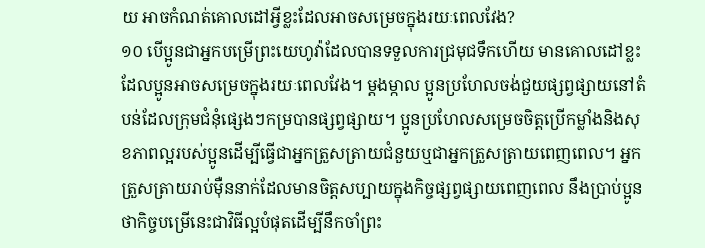យ អាចកំណត់គោលដៅអ្វីខ្លះដែលអាចសម្រេចក្នុងរយៈពេលវែង?
១០ បើប្អូនជាអ្នកបម្រើព្រះយេហូវ៉ាដែលបានទទួលការជ្រមុជទឹកហើយ មានគោលដៅខ្លះដែលប្អូនអាចសម្រេចក្នុងរយៈពេលវែង។ ម្ដងម្កាល ប្អូនប្រហែលចង់ជួយផ្សព្វផ្សាយនៅតំបន់ដែលក្រុមជំនុំផ្សេងៗកម្របានផ្សព្វផ្សាយ។ ប្អូនប្រហែលសម្រេចចិត្តប្រើកម្លាំងនិងសុខភាពល្អរបស់ប្អូនដើម្បីធ្វើជាអ្នកត្រួសត្រាយជំនួយឬជាអ្នកត្រួសត្រាយពេញពេល។ អ្នកត្រួសត្រាយរាប់ម៉ឺននាក់ដែលមានចិត្តសប្បាយក្នុងកិច្ចផ្សព្វផ្សាយពេញពេល នឹងប្រាប់ប្អូនថាកិច្ចបម្រើនេះជាវិធីល្អបំផុតដើម្បីនឹកចាំព្រះ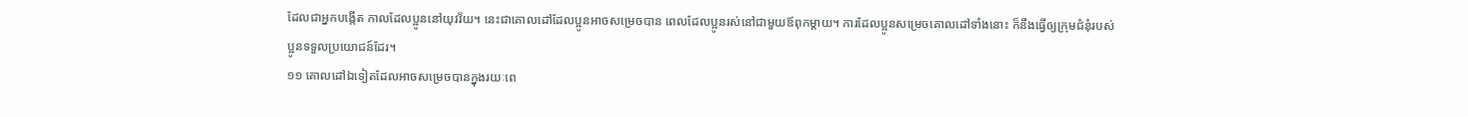ដែលជាអ្នកបង្កើត កាលដែលប្អូននៅយុវវ័យ។ នេះជាគោលដៅដែលប្អូនអាចសម្រេចបាន ពេលដែលប្អូនរស់នៅជាមួយឪពុកម្ដាយ។ ការដែលប្អូនសម្រេចគោលដៅទាំងនោះ ក៏នឹងធ្វើឲ្យក្រុមជំនុំរបស់ប្អូនទទួលប្រយោជន៍ដែរ។
១១ គោលដៅឯទៀតដែលអាចសម្រេចបានក្នុងរយៈពេ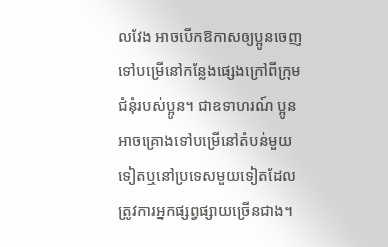លវែង អាចបើកឱកាសឲ្យប្អូនចេញទៅបម្រើនៅកន្លែងផ្សេងក្រៅពីក្រុមជំនុំរបស់ប្អូន។ ជាឧទាហរណ៍ ប្អូនអាចគ្រោងទៅបម្រើនៅតំបន់មួយទៀតឬនៅប្រទេសមួយទៀតដែលត្រូវការអ្នកផ្សព្វផ្សាយច្រើនជាង។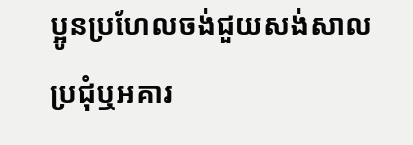ប្អូនប្រហែលចង់ជួយសង់សាលប្រជុំឬអគារ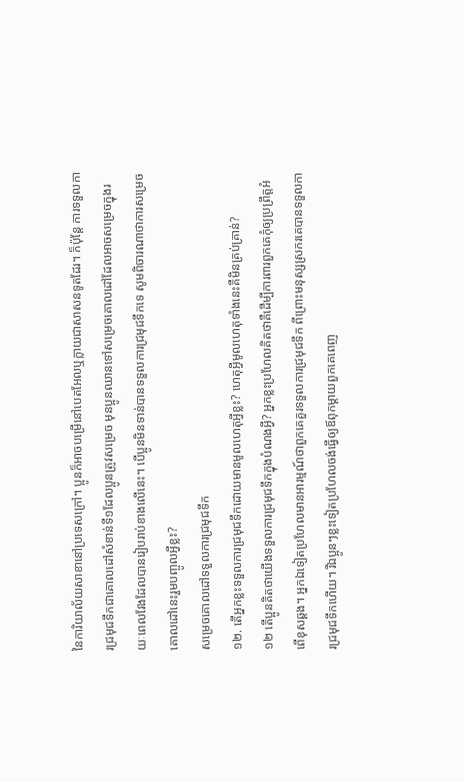នៃការិយាល័យសាខានៅប្រទេសក្រៅ។ ប្អូនក៏អាចបម្រើនៅបេតអែលឬក្លាយជាសាសនទូតដែរ។ ក៏ប៉ុន្តែ ការទទួលការជ្រមុជទឹកជាគោលដៅសំខាន់ទី១ដែលប្អូនត្រូវសម្រេច មុនប្អូនឈានទៅសម្រេចគោលដៅដែលអាចសម្រេចក្នុងរយៈពេលវែងដែលបានរៀបរាប់ខាងលើនេះ។ បើប្អូនមិនទាន់បានទទួលការជ្រមុជទឹកទេ សូមពិចារណាថាការសម្រេចគោលដៅនេះរួមបញ្ចូលអ្វីខ្លះ?
សម្រេចគោលដៅទទួលការជ្រមុជទឹក
១២. តើអ្នកខ្លះទទួលការជ្រមុជទឹកដោយមានមូលហេតុអ្វីខ្លះ? ហេតុអ្វីមូលហេតុទាំងនេះគឺមិនគ្រប់គ្រាន់?
១២ តើប្អូនគិតថាយើងទទួលការជ្រមុជទឹកក្នុងបំណងអ្វី? អ្នកខ្លះប្រហែលគិតថាគឺដើម្បីការពារពួកគេកុំឲ្យប្រព្រឹត្តអំពើខុសឆ្គង។ អ្នកឯទៀតប្រហែលមានអារម្មណ៍ថាពួកគេគួរទទួលការជ្រមុជទឹក ពីព្រោះមនុស្សស្រករគេបានទទួលការជ្រមុជទឹកហើយ។ រីឯប្អូនៗខ្លះទៀតប្រហែលចង់ធ្វើឲ្យឪពុកម្ដាយពួកគេពេញ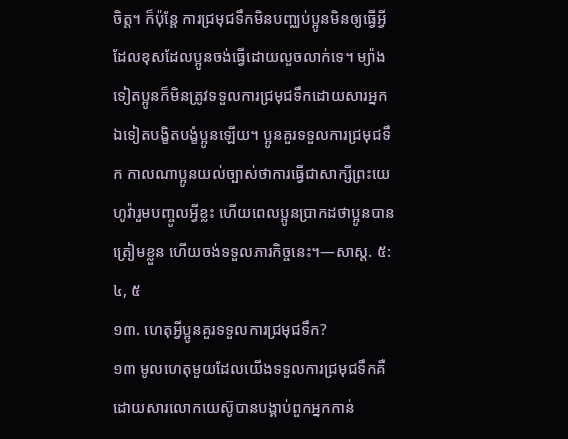ចិត្ត។ ក៏ប៉ុន្តែ ការជ្រមុជទឹកមិនបញ្ឈប់ប្អូនមិនឲ្យធ្វើអ្វីដែលខុសដែលប្អូនចង់ធ្វើដោយលួចលាក់ទេ។ ម្យ៉ាងទៀតប្អូនក៏មិនត្រូវទទួលការជ្រមុជទឹកដោយសារអ្នកឯទៀតបង្ខិតបង្ខំប្អូនឡើយ។ ប្អូនគួរទទួលការជ្រមុជទឹក កាលណាប្អូនយល់ច្បាស់ថាការធ្វើជាសាក្សីព្រះយេហូវ៉ារួមបញ្ចូលអ្វីខ្លះ ហើយពេលប្អូនប្រាកដថាប្អូនបានត្រៀមខ្លួន ហើយចង់ទទួលភារកិច្ចនេះ។—សាស្ដ. ៥:៤, ៥
១៣. ហេតុអ្វីប្អូនគួរទទួលការជ្រមុជទឹក?
១៣ មូលហេតុមួយដែលយើងទទួលការជ្រមុជទឹកគឺដោយសារលោកយេស៊ូបានបង្គាប់ពួកអ្នកកាន់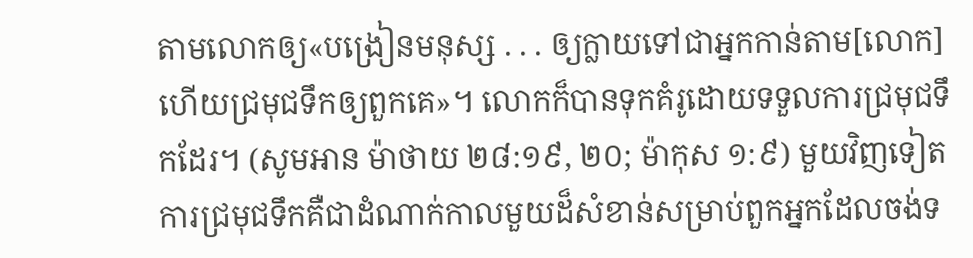តាមលោកឲ្យ«បង្រៀនមនុស្ស . . . ឲ្យក្លាយទៅជាអ្នកកាន់តាម[លោក] ហើយជ្រមុជទឹកឲ្យពួកគេ»។ លោកក៏បានទុកគំរូដោយទទួលការជ្រមុជទឹកដែរ។ (សូមអាន ម៉ាថាយ ២៨:១៩, ២០; ម៉ាកុស ១:៩) មួយវិញទៀត ការជ្រមុជទឹកគឺជាដំណាក់កាលមួយដ៏សំខាន់សម្រាប់ពួកអ្នកដែលចង់ទ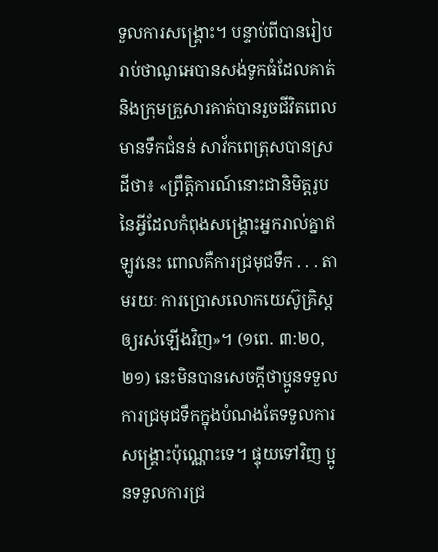ទួលការសង្គ្រោះ។ បន្ទាប់ពីបានរៀបរាប់ថាណូអេបានសង់ទូកធំដែលគាត់និងក្រុមគ្រួសារគាត់បានរួចជីវិតពេលមានទឹកជំនន់ សាវ័កពេត្រុសបានស្រដីថា៖ «ព្រឹត្ដិការណ៍នោះជានិមិត្តរូបនៃអ្វីដែលកំពុងសង្គ្រោះអ្នករាល់គ្នាឥឡូវនេះ ពោលគឺការជ្រមុជទឹក . . . តាមរយៈ ការប្រោសលោកយេស៊ូគ្រិស្តឲ្យរស់ឡើងវិញ»។ (១ពេ. ៣:២០, ២១) នេះមិនបានសេចក្ដីថាប្អូនទទួលការជ្រមុជទឹកក្នុងបំណងតែទទួលការសង្គ្រោះប៉ុណ្ណោះទេ។ ផ្ទុយទៅវិញ ប្អូនទទួលការជ្រ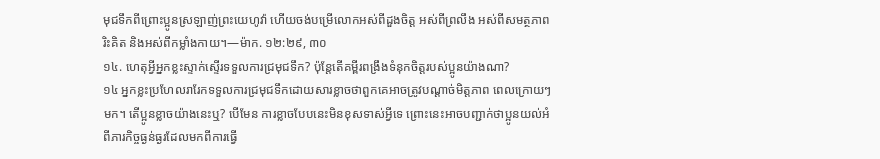មុជទឹកពីព្រោះប្អូនស្រឡាញ់ព្រះយេហូវ៉ា ហើយចង់បម្រើលោកអស់ពីដួងចិត្ត អស់ពីព្រលឹង អស់ពីសមត្ថភាពរិះគិត និងអស់ពីកម្លាំងកាយ។—ម៉ាក. ១២:២៩, ៣០
១៤. ហេតុអ្វីអ្នកខ្លះស្ទាក់ស្ទើរទទួលការជ្រមុជទឹក? ប៉ុន្តែតើគម្ពីរពង្រឹងទំនុកចិត្តរបស់ប្អូនយ៉ាងណា?
១៤ អ្នកខ្លះប្រហែលរារែកទទួលការជ្រមុជទឹកដោយសារខ្លាចថាពួកគេអាចត្រូវបណ្ដាច់មិត្តភាព ពេលក្រោយៗមក។ តើប្អូនខ្លាចយ៉ាងនេះឬ? បើមែន ការខ្លាចបែបនេះមិនខុសទាស់អ្វីទេ ព្រោះនេះអាចបញ្ជាក់ថាប្អូនយល់អំពីភារកិច្ចធ្ងន់ធ្ងរដែលមកពីការធ្វើ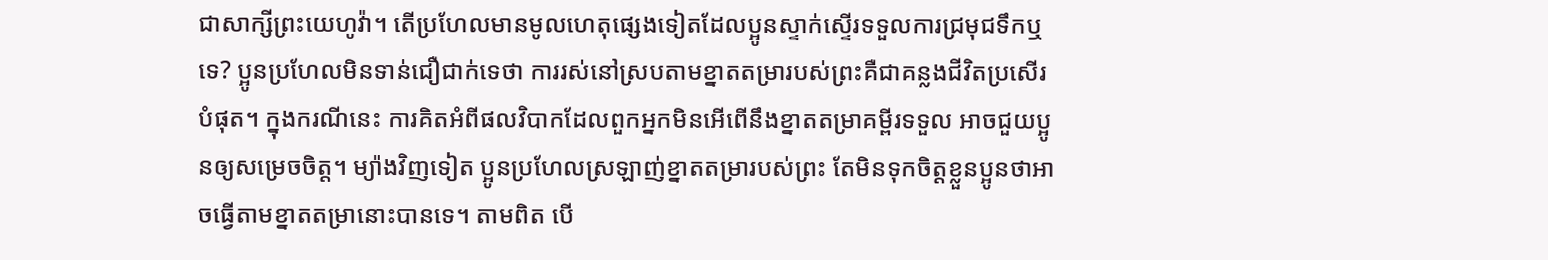ជាសាក្សីព្រះយេហូវ៉ា។ តើប្រហែលមានមូលហេតុផ្សេងទៀតដែលប្អូនស្ទាក់ស្ទើរទទួលការជ្រមុជទឹកឬទេ? ប្អូនប្រហែលមិនទាន់ជឿជាក់ទេថា ការរស់នៅស្របតាមខ្នាតតម្រារបស់ព្រះគឺជាគន្លងជីវិតប្រសើរបំផុត។ ក្នុងករណីនេះ ការគិតអំពីផលវិបាកដែលពួកអ្នកមិនអើពើនឹងខ្នាតតម្រាគម្ពីរទទួល អាចជួយប្អូនឲ្យសម្រេចចិត្ត។ ម្យ៉ាងវិញទៀត ប្អូនប្រហែលស្រឡាញ់ខ្នាតតម្រារបស់ព្រះ តែមិនទុកចិត្តខ្លួនប្អូនថាអាចធ្វើតាមខ្នាតតម្រានោះបានទេ។ តាមពិត បើ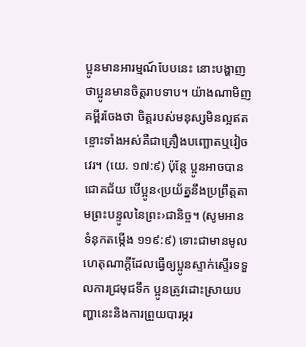ប្អូនមានអារម្មណ៍បែបនេះ នោះបង្ហាញថាប្អូនមានចិត្តរាបទាប។ យ៉ាងណាមិញ គម្ពីរចែងថា ចិត្តរបស់មនុស្សមិនល្អឥតខ្ចោះទាំងអស់គឺជាគ្រឿងបញ្ឆោតឬវៀចវេរ។ (យេ. ១៧:៩) ប៉ុន្តែ ប្អូនអាចបានជោគជ័យ បើប្អូន‹ប្រយ័ត្ននឹងប្រព្រឹត្តតាមព្រះបន្ទូលនៃព្រះ›ជានិច្ច។ (សូមអាន ទំនុកតម្កើង ១១៩:៩) ទោះជាមានមូលហេតុណាក្ដីដែលធ្វើឲ្យប្អូនស្ទាក់ស្ទើរទទួលការជ្រមុជទឹក ប្អូនត្រូវដោះស្រាយបញ្ហានេះនិងការព្រួយបារម្ភរ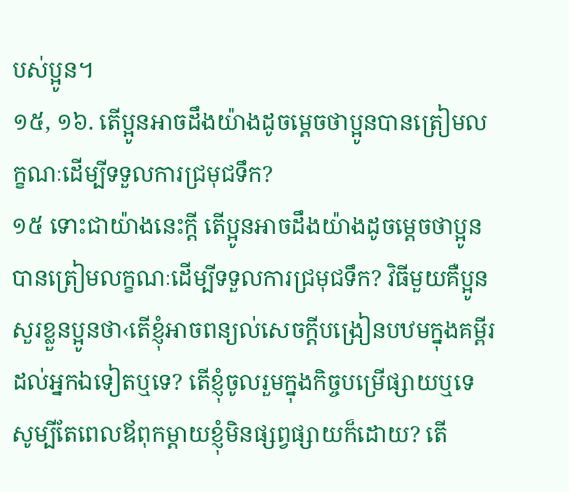បស់ប្អូន។
១៥, ១៦. តើប្អូនអាចដឹងយ៉ាងដូចម្ដេចថាប្អូនបានត្រៀមលក្ខណៈដើម្បីទទួលការជ្រមុជទឹក?
១៥ ទោះជាយ៉ាងនេះក្ដី តើប្អូនអាចដឹងយ៉ាងដូចម្ដេចថាប្អូនបានត្រៀមលក្ខណៈដើម្បីទទួលការជ្រមុជទឹក? វិធីមួយគឺប្អូនសួរខ្លួនប្អូនថា‹តើខ្ញុំអាចពន្យល់សេចក្ដីបង្រៀនបឋមក្នុងគម្ពីរដល់អ្នកឯទៀតឬទេ? តើខ្ញុំចូលរួមក្នុងកិច្ចបម្រើផ្សាយឬទេ សូម្បីតែពេលឪពុកម្ដាយខ្ញុំមិនផ្សព្វផ្សាយក៏ដោយ? តើ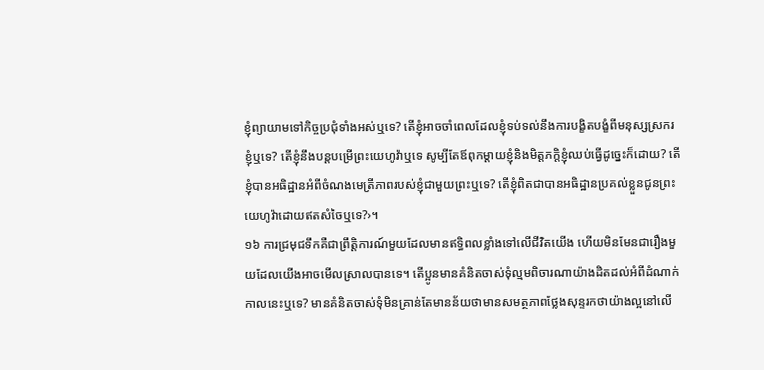ខ្ញុំព្យាយាមទៅកិច្ចប្រជុំទាំងអស់ឬទេ? តើខ្ញុំអាចចាំពេលដែលខ្ញុំទប់ទល់នឹងការបង្ខិតបង្ខំពីមនុស្សស្រករខ្ញុំឬទេ? តើខ្ញុំនឹងបន្តបម្រើព្រះយេហូវ៉ាឬទេ សូម្បីតែឪពុកម្ដាយខ្ញុំនិងមិត្តភក្ដិខ្ញុំឈប់ធ្វើដូច្នេះក៏ដោយ? តើខ្ញុំបានអធិដ្ឋានអំពីចំណងមេត្រីភាពរបស់ខ្ញុំជាមួយព្រះឬទេ? តើខ្ញុំពិតជាបានអធិដ្ឋានប្រគល់ខ្លួនជូនព្រះយេហូវ៉ាដោយឥតសំចៃឬទេ?›។
១៦ ការជ្រមុជទឹកគឺជាព្រឹត្ដិការណ៍មួយដែលមានឥទ្ធិពលខ្លាំងទៅលើជីវិតយើង ហើយមិនមែនជារឿងមួយដែលយើងអាចមើលស្រាលបានទេ។ តើប្អូនមានគំនិតចាស់ទុំល្មមពិចារណាយ៉ាងដិតដល់អំពីដំណាក់កាលនេះឬទេ? មានគំនិតចាស់ទុំមិនគ្រាន់តែមានន័យថាមានសមត្ថភាពថ្លែងសុន្ទរកថាយ៉ាងល្អនៅលើ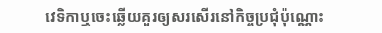វេទិកាឬចេះឆ្លើយគួរឲ្យសរសើរនៅកិច្ចប្រជុំប៉ុណ្ណោះ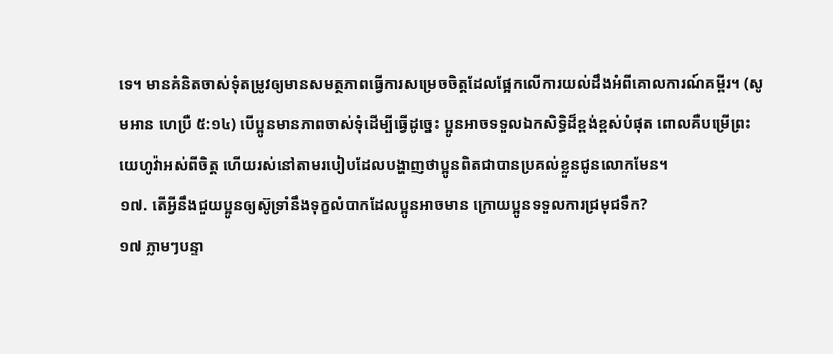ទេ។ មានគំនិតចាស់ទុំតម្រូវឲ្យមានសមត្ថភាពធ្វើការសម្រេចចិត្តដែលផ្អែកលើការយល់ដឹងអំពីគោលការណ៍គម្ពីរ។ (សូមអាន ហេប្រឺ ៥:១៤) បើប្អូនមានភាពចាស់ទុំដើម្បីធ្វើដូច្នេះ ប្អូនអាចទទួលឯកសិទ្ធិដ៏ខ្ពង់ខ្ពស់បំផុត ពោលគឺបម្រើព្រះយេហូវ៉ាអស់ពីចិត្ត ហើយរស់នៅតាមរបៀបដែលបង្ហាញថាប្អូនពិតជាបានប្រគល់ខ្លួនជូនលោកមែន។
១៧. តើអ្វីនឹងជួយប្អូនឲ្យស៊ូទ្រាំនឹងទុក្ខលំបាកដែលប្អូនអាចមាន ក្រោយប្អូនទទួលការជ្រមុជទឹក?
១៧ ភ្លាមៗបន្ទា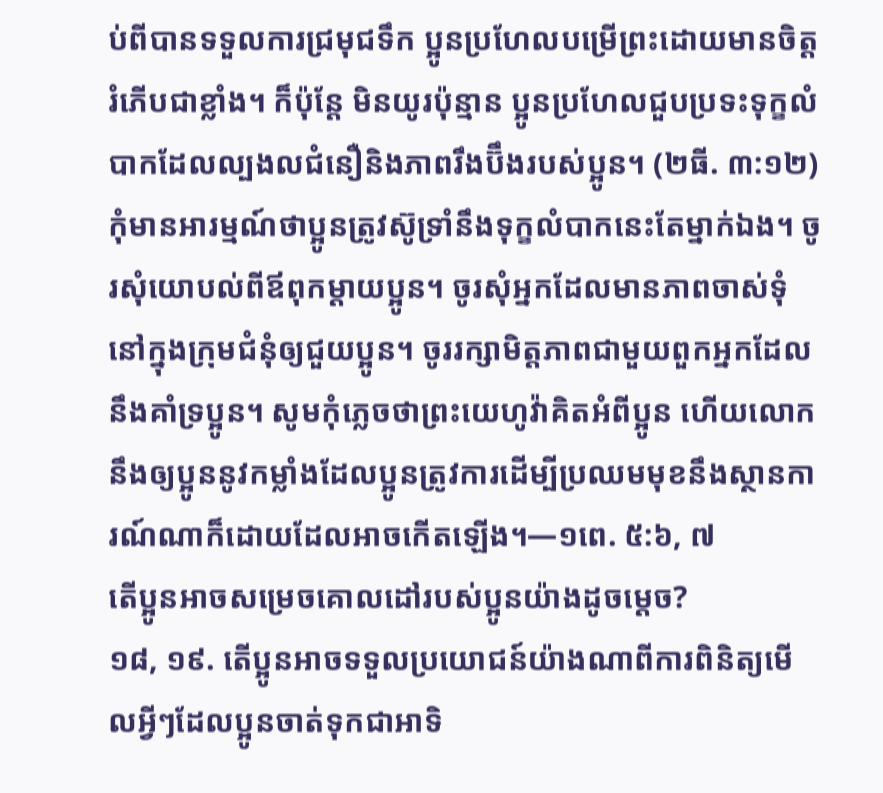ប់ពីបានទទួលការជ្រមុជទឹក ប្អូនប្រហែលបម្រើព្រះដោយមានចិត្តរំភើបជាខ្លាំង។ ក៏ប៉ុន្តែ មិនយូរប៉ុន្មាន ប្អូនប្រហែលជួបប្រទះទុក្ខលំបាកដែលល្បងលជំនឿនិងភាពរឹងប៊ឹងរបស់ប្អូន។ (២ធី. ៣:១២) កុំមានអារម្មណ៍ថាប្អូនត្រូវស៊ូទ្រាំនឹងទុក្ខលំបាកនេះតែម្នាក់ឯង។ ចូរសុំយោបល់ពីឪពុកម្ដាយប្អូន។ ចូរសុំអ្នកដែលមានភាពចាស់ទុំនៅក្នុងក្រុមជំនុំឲ្យជួយប្អូន។ ចូររក្សាមិត្តភាពជាមួយពួកអ្នកដែលនឹងគាំទ្រប្អូន។ សូមកុំភ្លេចថាព្រះយេហូវ៉ាគិតអំពីប្អូន ហើយលោកនឹងឲ្យប្អូននូវកម្លាំងដែលប្អូនត្រូវការដើម្បីប្រឈមមុខនឹងស្ថានការណ៍ណាក៏ដោយដែលអាចកើតឡើង។—១ពេ. ៥:៦, ៧
តើប្អូនអាចសម្រេចគោលដៅរបស់ប្អូនយ៉ាងដូចម្ដេច?
១៨, ១៩. តើប្អូនអាចទទួលប្រយោជន៍យ៉ាងណាពីការពិនិត្យមើលអ្វីៗដែលប្អូនចាត់ទុកជាអាទិ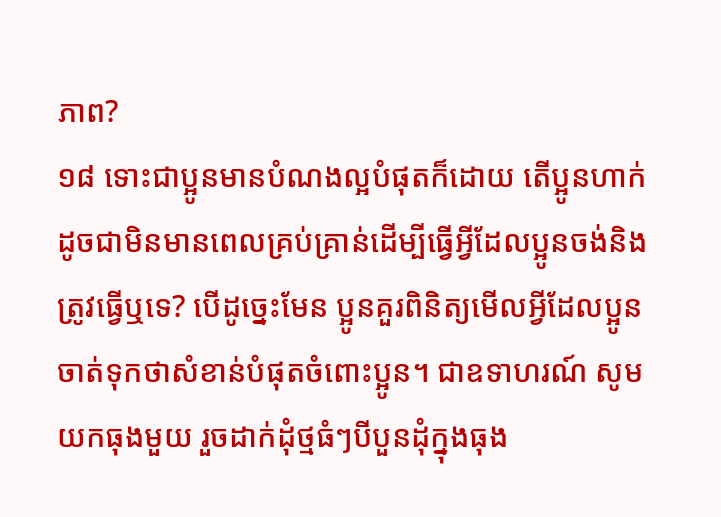ភាព?
១៨ ទោះជាប្អូនមានបំណងល្អបំផុតក៏ដោយ តើប្អូនហាក់ដូចជាមិនមានពេលគ្រប់គ្រាន់ដើម្បីធ្វើអ្វីដែលប្អូនចង់និងត្រូវធ្វើឬទេ? បើដូច្នេះមែន ប្អូនគួរពិនិត្យមើលអ្វីដែលប្អូនចាត់ទុកថាសំខាន់បំផុតចំពោះប្អូន។ ជាឧទាហរណ៍ សូមយកធុងមួយ រួចដាក់ដុំថ្មធំៗបីបួនដុំក្នុងធុង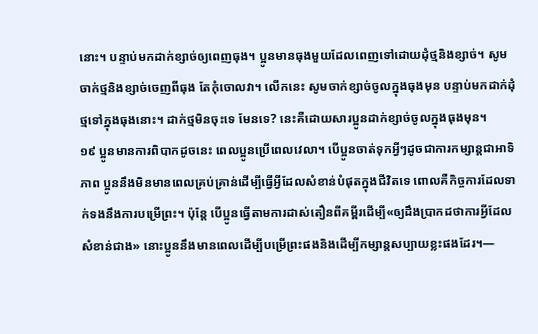នោះ។ បន្ទាប់មកដាក់ខ្សាច់ឲ្យពេញធុង។ ប្អូនមានធុងមួយដែលពេញទៅដោយដុំថ្មនិងខ្សាច់។ សូមចាក់ថ្មនិងខ្សាច់ចេញពីធុង តែកុំចោលវា។ លើកនេះ សូមចាក់ខ្សាច់ចូលក្នុងធុងមុន បន្ទាប់មកដាក់ដុំថ្មទៅក្នុងធុងនោះ។ ដាក់ថ្មមិនចុះទេ មែនទេ? នេះគឺដោយសារប្អូនដាក់ខ្សាច់ចូលក្នុងធុងមុន។
១៩ ប្អូនមានការពិបាកដូចនេះ ពេលប្អូនប្រើពេលវេលា។ បើប្អូនចាត់ទុកអ្វីៗដូចជាការកម្សាន្តជាអាទិភាព ប្អូននឹងមិនមានពេលគ្រប់គ្រាន់ដើម្បីធ្វើអ្វីដែលសំខាន់បំផុតក្នុងជីវិតទេ ពោលគឺកិច្ចការដែលទាក់ទងនឹងការបម្រើព្រះ។ ប៉ុន្តែ បើប្អូនធ្វើតាមការដាស់តឿនពីគម្ពីរដើម្បី«ឲ្យដឹងប្រាកដថាការអ្វីដែលសំខាន់ជាង» នោះប្អូននឹងមានពេលដើម្បីបម្រើព្រះផងនិងដើម្បីកម្សាន្តសប្បាយខ្លះផងដែរ។—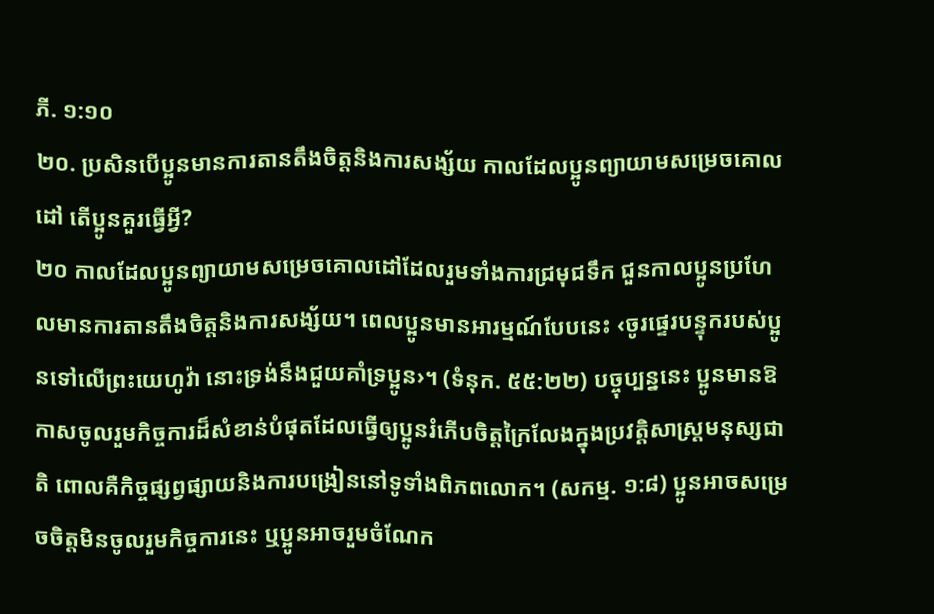ភី. ១:១០
២០. ប្រសិនបើប្អូនមានការតានតឹងចិត្តនិងការសង្ស័យ កាលដែលប្អូនព្យាយាមសម្រេចគោលដៅ តើប្អូនគួរធ្វើអ្វី?
២០ កាលដែលប្អូនព្យាយាមសម្រេចគោលដៅដែលរួមទាំងការជ្រមុជទឹក ជួនកាលប្អូនប្រហែលមានការតានតឹងចិត្តនិងការសង្ស័យ។ ពេលប្អូនមានអារម្មណ៍បែបនេះ ‹ចូរផ្ទេរបន្ទុករបស់ប្អូនទៅលើព្រះយេហូវ៉ា នោះទ្រង់នឹងជួយគាំទ្រប្អូន›។ (ទំនុក. ៥៥:២២) បច្ចុប្បន្ននេះ ប្អូនមានឱកាសចូលរួមកិច្ចការដ៏សំខាន់បំផុតដែលធ្វើឲ្យប្អូនរំភើបចិត្តក្រៃលែងក្នុងប្រវត្ដិសាស្ត្រមនុស្សជាតិ ពោលគឺកិច្ចផ្សព្វផ្សាយនិងការបង្រៀននៅទូទាំងពិភពលោក។ (សកម្ម. ១:៨) ប្អូនអាចសម្រេចចិត្តមិនចូលរួមកិច្ចការនេះ ឬប្អូនអាចរួមចំណែក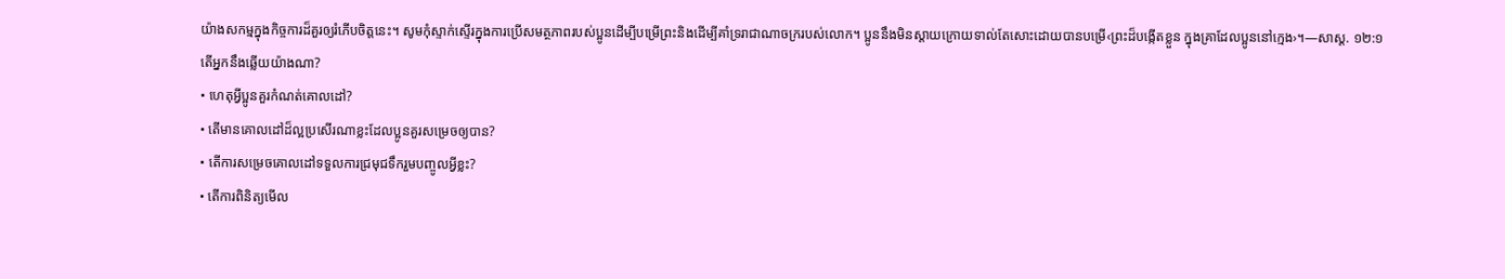យ៉ាងសកម្មក្នុងកិច្ចការដ៏គួរឲ្យរំភើបចិត្តនេះ។ សូមកុំស្ទាក់ស្ទើរក្នុងការប្រើសមត្ថភាពរបស់ប្អូនដើម្បីបម្រើព្រះនិងដើម្បីគាំទ្ររាជាណាចក្ររបស់លោក។ ប្អូននឹងមិនស្ដាយក្រោយទាល់តែសោះដោយបានបម្រើ‹ព្រះដ៏បង្កើតខ្លួន ក្នុងគ្រាដែលប្អូននៅក្មេង›។—សាស្ដ. ១២:១
តើអ្នកនឹងឆ្លើយយ៉ាងណា?
• ហេតុអ្វីប្អូនគួរកំណត់គោលដៅ?
• តើមានគោលដៅដ៏ល្អប្រសើរណាខ្លះដែលប្អូនគួរសម្រេចឲ្យបាន?
• តើការសម្រេចគោលដៅទទួលការជ្រមុជទឹករួមបញ្ចូលអ្វីខ្លះ?
• តើការពិនិត្យមើល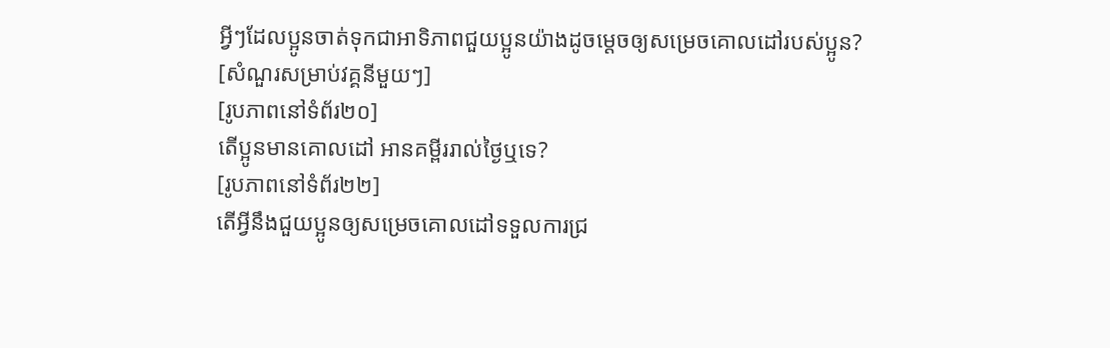អ្វីៗដែលប្អូនចាត់ទុកជាអាទិភាពជួយប្អូនយ៉ាងដូចម្ដេចឲ្យសម្រេចគោលដៅរបស់ប្អូន?
[សំណួរសម្រាប់វគ្គនីមួយៗ]
[រូបភាពនៅទំព័រ២០]
តើប្អូនមានគោលដៅ អានគម្ពីររាល់ថ្ងៃឬទេ?
[រូបភាពនៅទំព័រ២២]
តើអ្វីនឹងជួយប្អូនឲ្យសម្រេចគោលដៅទទួលការជ្រ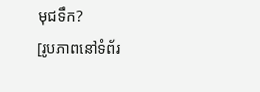មុជទឹក?
[រូបភាពនៅទំព័រ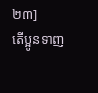២៣]
តើប្អូនទាញ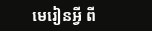មេរៀនអ្វី ពី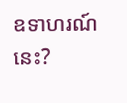ឧទាហរណ៍នេះ?